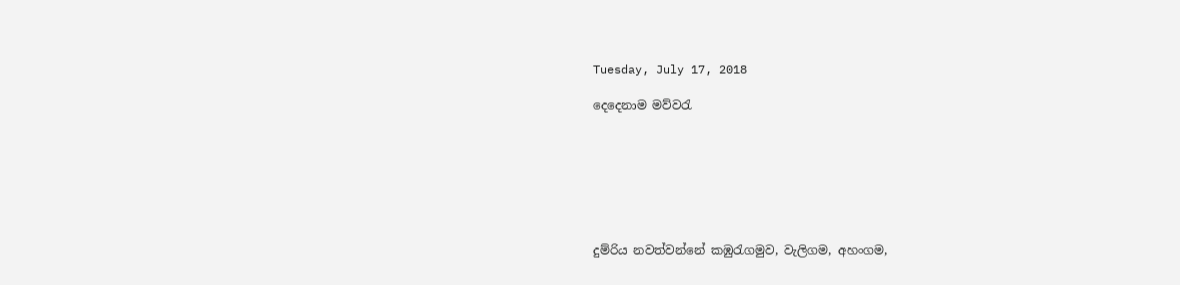Tuesday, July 17, 2018

දෙදෙනාම මව්වරැ







දුම්රිය නවත්වන්නේ කඹුරැගමුව, වැලිගම, අහංගම,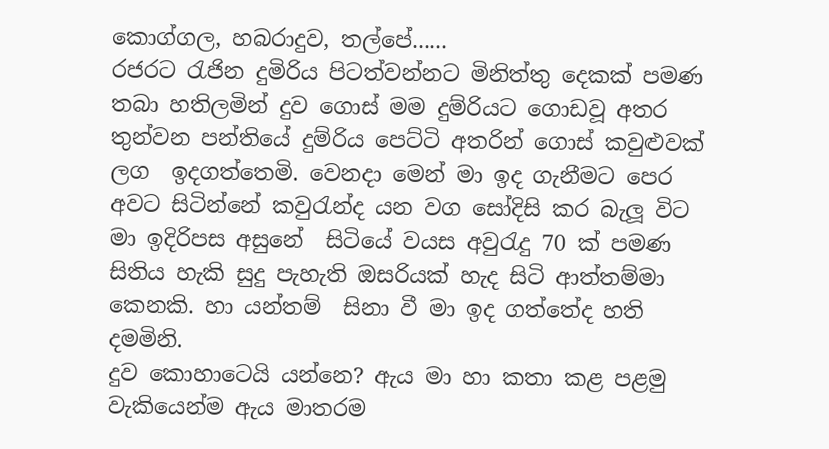කොග්ගල, හබරාදුව, තල්පේ......
රජරට රැජින දුමිරිය පිටත්වන්නට මිනිත්තු දෙකක් පමණ තබා හතිලමින් දුව ගොස් මම දුම්රියට ගොඩවූ අතර තුන්වන පන්තියේ දුම්රිය පෙට්ටි අතරින් ගොස් කවුළුවක් ලග  ඉදගත්තෙමි. වෙනදා මෙන් මා ඉද ගැනීමට පෙර අවට සිටින්නේ කවුරැන්ද යන වග සෝදිසි කර බැලූ විට මා ඉදිරිපස අසුනේ  සිටියේ වයස අවුරැදු 70 ක් පමණ සිතිය හැකි සුදු පැහැති ඔසරියක් හැද සිටි ආත්තම්මා කෙනකි. හා යන්තම්  සිනා වී මා ඉද ගත්තේද හති දමමිනි.
දුව කොහාටෙයි යන්නෙ? ඇය මා හා කතා කළ පළමු වැකියෙන්ම ඇය මාතරම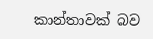කාන්තාවක් බව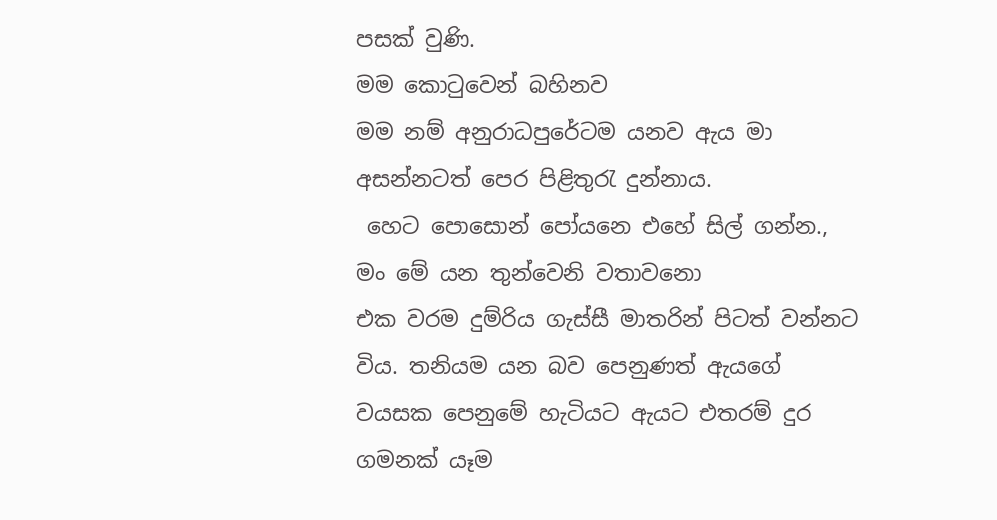පසක් වුණි.
මම කොටුවෙන් බහිනව
මම නම් අනුරාධපුරේටම යනව ඇය මා අසන්නටත් පෙර පිළිතුරැ දුන්නාය.
 හෙට පොසොන් පෝයනෙ එහේ සිල් ගන්න., මං මේ යන තුන්වෙනි වතාවනො
එක වරම දුම්රිය ගැස්සී මාතරින් පිටත් වන්නට විය. තනියම යන බව පෙනුණත් ඇයගේ වයසක පෙනුමේ හැටියට ඇයට එතරම් දුර ගමනක් යෑම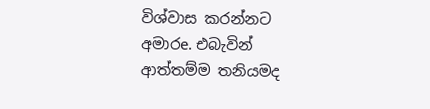විශ්වාස කරන්නට අමාරe. එබැවින්
ආත්තම්ම තනියමද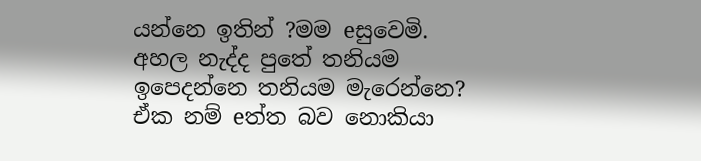යන්නෙ ඉතින් ?මම eසුවෙමි.
අහල නැද්ද පුතේ තනියම ඉපෙදන්නෙ තනියම මැරෙන්නෙ?
ඒක නම් eත්ත බව නොකියා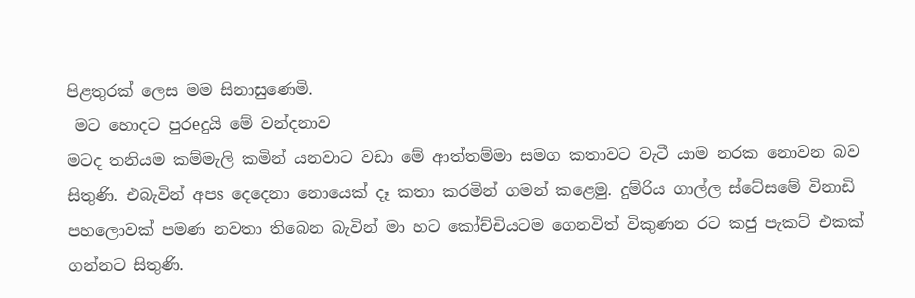පිළතුරක් ලෙස මම සිනාසුණෙමි.
 මට හොදට පුරeදුයි මේ වන්දනාව
මටද තනියම කම්මැලි කමින් යනවාට වඩා මේ ආත්තම්මා සමග කතාවට වැටී යාම නරක නොවන බව සිතුණි. එබැවින් අපs දෙදෙනා නොයෙක් දෑ කතා කරමින් ගමන් කළෙමු. දුම්රිය ගාල්ල ස්ටේසමේ විනාඩි පහලොවක් පමණ නවතා තිබෙන බැවින් මා හට කෝච්චියටම ගෙනවිත් විකුණන රට කජු පැකට් එකක් ගන්නට සිතුණි.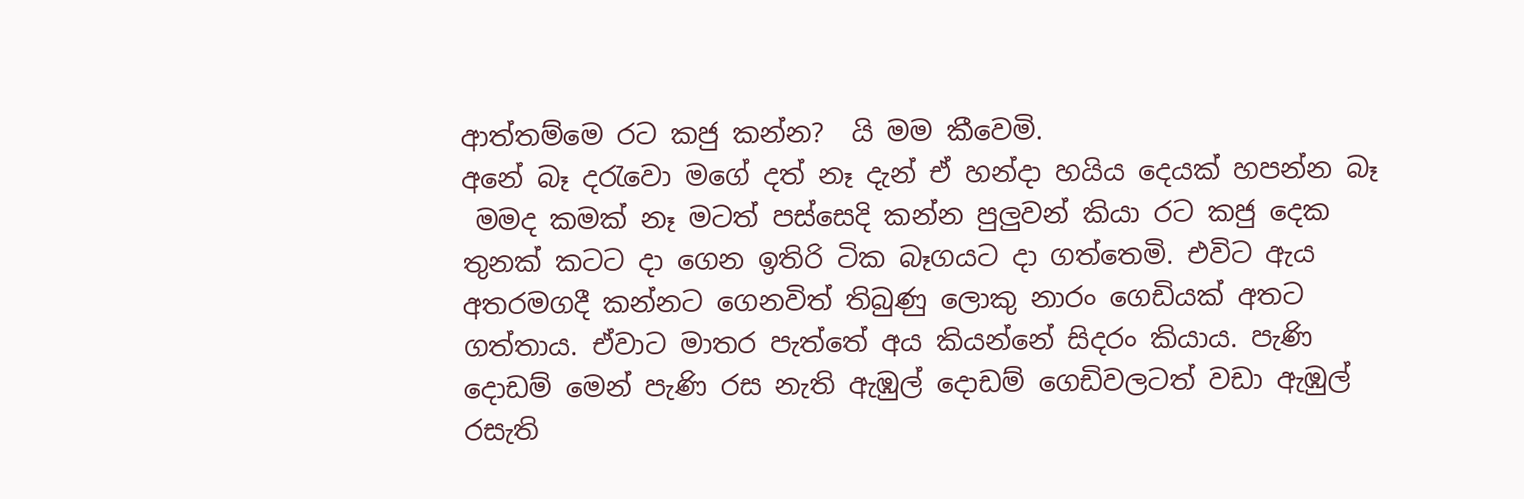ආත්තම්මෙ රට කජු කන්න?  යි මම කීවෙමි.
අනේ බෑ දරැවො මගේ දත් නෑ දැන් ඒ හන්දා හයිය දෙයක් හපන්න බෑ
 මමද කමක් නෑ මටත් පස්සෙදි කන්න පුලුවන් කියා රට කජු දෙක තුනක් කටට දා ගෙන ඉතිරි ටික බෑගයට දා ගත්තෙමි. එවිට ඇය අතරමගදී කන්නට ගෙනවිත් තිබුණු ලොකු නාරං ගෙඩියක් අතට ගත්තාය. ඒවාට මාතර පැත්තේ අය කියන්නේ සිදරං කියාය. පැණි දොඩම් මෙන් පැණි රස නැති ඇඹුල් දොඩම් ගෙඩිවලටත් වඩා ඇඹුල් රසැති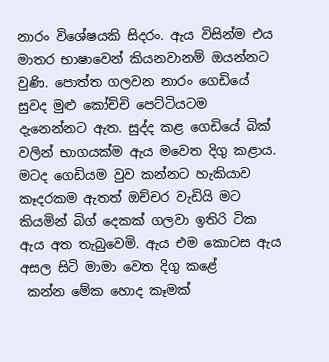නාරං විශේෂයකි සිදරං. ඇය විසින්ම එය මාතර භාෂාවෙන් කියනවානම් ඔයන්නට වුණි. පොත්ත ගලවන නාරං ගෙඩියේ සුවද මුළු කෝච්චි පෙට්ටියටම දැනෙන්නට ඇත. සුද්ද කළ ගෙඩියේ බික් වලින් භාගයක්ම ඇය මවෙත දිගු කළාය. මටද ගෙඩියම වුව කන්නට හැකියාව කෑදරකම ඇතත් ඔච්චර වැඩියි මට කියමින් බිග් දෙකක් ගලවා ඉතිරි ටික ඇය අත තැබුවෙමි. ඇය එම කොටස ඇය අසල සිටි මාමා වෙත දිගු කළේ
 කන්න මේක හොද කෑමක්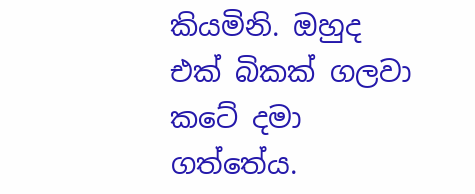කියමිනි. ඔහුද එක් බිකක් ගලවා කටේ දමා ගත්තේය.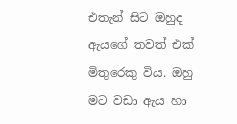එතැන් සිට ඔහුද ඇයගේ තවත් එක් මිතුරෙකු විය. ඔහු මට වඩා ඇය හා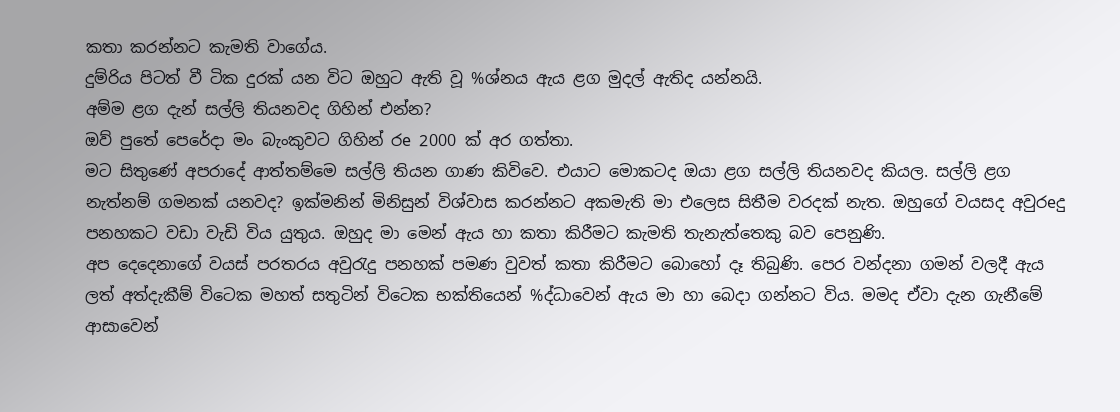කතා කරන්නට කැමති වාගේය.
දුම්රිය පිටත් වී ටික දුරක් යන විට ඔහුට ඇති වූ %ශ්නය ඇය ළග මුදල් ඇතිද යන්නයි.
අම්ම ළග දැන් සල්ලි තියනවද ගිහින් එන්න?
ඔව් පුතේ පෙරේදා මං බැංකුවට ගිහින් රe 2000 ක් අර ගත්තා.
මට සිතුණේ අපරාදේ ආත්තම්මෙ සල්ලි තියන ගාණ කිවිවෙ. එයාට මොකටද ඔයා ළග සල්ලි තියනවද කියල. සල්ලි ළග නැත්නම් ගමනක් යනවද? ඉක්මනින් මිනිසුන් විශ්වාස කරන්නට අකමැති මා එලෙස සිතීම වරදක් නැත. ඔහුගේ වයසද අවුරeදු පනහකට වඩා වැඩි විය යුතුය. ඔහුද මා මෙන් ඇය හා කතා කිරීමට කැමති තැනැත්තෙකු බව පෙනුණි.
අප දෙ‍දෙනාගේ වයස් පරතරය අවුරැදු පනහක් පමණ වුවත් කතා කිරීමට බොහෝ දෑ තිබුණි. පෙර වන්දනා ගමන් වලදී ඇය ලත් අත්දැකීම් විටෙක මහත් සතුටින් විටෙක භක්තියෙන් %ද්ධාවෙන් ඇය මා හා බෙදා ගන්නට විය. මමද ඒවා දැන ගැනීමේ ආසාවෙන්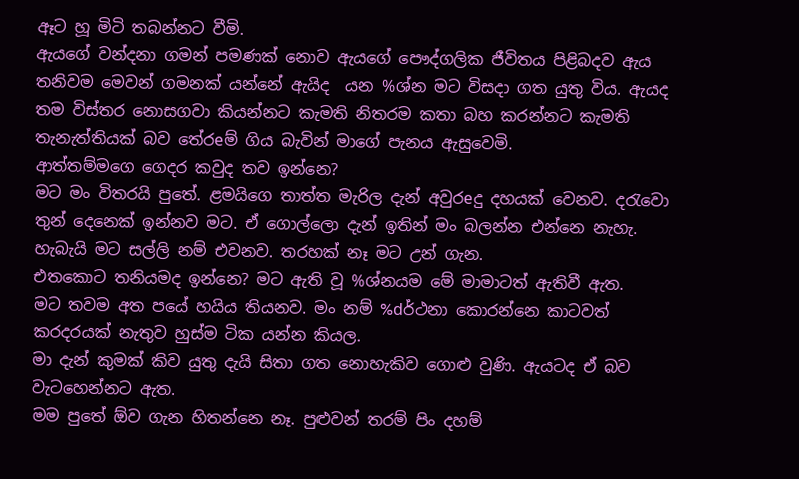ඈට හූ මිටි තබන්නට වීමි.
ඇයගේ වන්දනා ගමන් පමණක් නොව ඇයගේ පෞද්ගලික ජීවිතය පිළිබදව ඇය තනිවම මෙවන් ගමනක් යන්නේ ඇයිද  යන %ශ්න මට විසදා ගත යුතු විය. ඇයද තම විස්තර නොසගවා කියන්නට කැමති නිතරම කතා බහ කරන්නට කැමති තැනැත්තියක් බව තේරeම් ගිය බැවින් මාගේ පැනය ඇසුවෙමි.
ආත්තම්මගෙ ගෙදර කවුද තව ඉන්නෙ?
මට මං විතරයි පුතේ. ළමයිගෙ තාත්ත මැරිල දැන් අවුරeදු දහයක් වෙනව. දරැවො තුන් දෙනෙක් ඉන්නව මට. ඒ ගොල්ලො දැන් ඉතින් මං බලන්න එන්නෙ නැහැ. හැබැයි මට සල්ලි නම් එවනව. තරහක් නෑ මට උන් ගැන.
එතකොට තනියමද ඉන්නෙ? මට ඇති වූ %ශ්නයම මේ මාමාටත් ඇතිවී ඇත.
මට තවම අත පයේ හයිය තියනව. මං නම් %dර්ථනා කොරන්නෙ කාටවත් කරදරයක් නැතුව හුස්ම ටික යන්න කියල.
මා දැන් කුමක් කිව යුතු දැයි සිතා ගත නොහැකිව ගොළු වුණි. ඇයටද ඒ බව වැටහෙන්නට ඇත.
මම පුතේ ඕව ගැන හිතන්නෙ නෑ. පුළුවන් තරම් පිං දහම්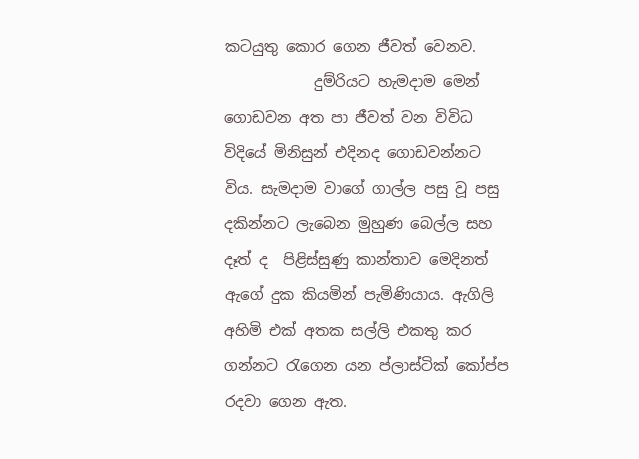කටයුතු කොර ගෙන ජීවත් වෙනව.
            දුම්රියට හැමදාම මෙන් ගොඩවන අත පා ජීවත් වන විවිධ විදියේ මිනිසුන් එදිනද ගොඩවන්නට විය. සැමදාම වාගේ ගාල්ල පසු වූ පසු දකින්නට ලැබෙන මුහුණ බෙල්ල සහ දෑත් ද  පිළිස්සුණු කාන්තාව මෙදිනත් ඇගේ දුක කියමින් පැමිණියාය. ඇගිලි අහිමි එක් අතක සල්ලි එකතු කර ගන්නට රැගෙන යන ප්ලාස්ටික් කෝප්ප රදවා ගෙන ඇත.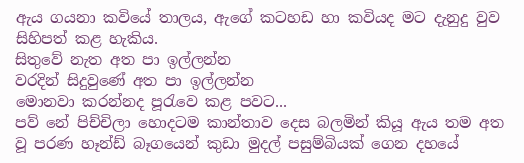ඇය ගයනා කවියේ තාලය, ඇගේ කටහඩ හා කවියද මට දැනුදු වුව සිහිපත් කළ හැකිය.
සිතුවේ නැත අත පා ඉල්ලන්න
වරදින් සිදුවුණේ අත පා ඉල්ලන්න
මොනවා කරන්නද පූරැවෙ කළ පවට...
පව් නේ පිච්චිලා හොදටම කාන්තාව දෙස බලමින් කියූ ඇය තම අත වූ පරණ හෑන්ඩ් බෑගයෙන් කුඩා මුදල් පසුම්බියක් ගෙන දහයේ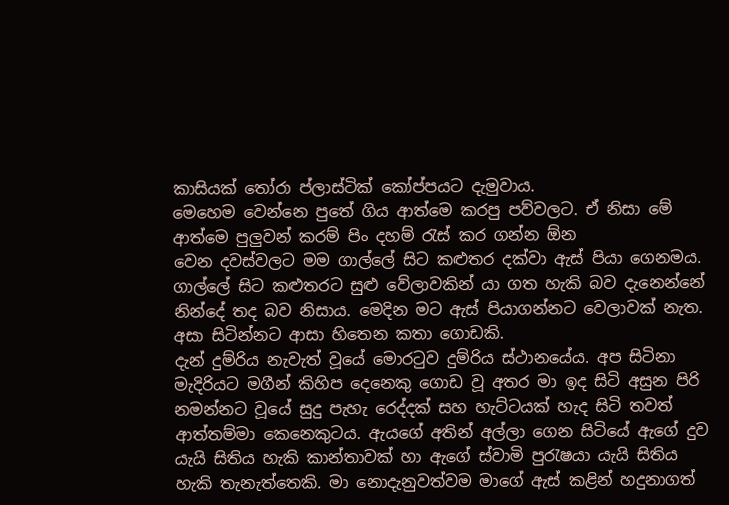කාසියක් තෝරා ප්ලාස්ටික් කෝප්පයට දැමුවාය.
මෙහෙම වෙන්නෙ පුතේ ගිය ආත්මෙ කරපු පව්වලට. ඒ නිසා මේ ආත්මෙ පුලුවන් කරම් පිං දහම් රැස් කර ගන්න ඕන
වෙන දවස්වලට මම ගාල්ලේ සිට කළුතර දක්වා ඇස් පියා ගෙනමය. ගාල්ලේ සිට කළුතරට සුළු වේලාවකින් යා ගත හැකි බව දැනෙන්නේ නින්දේ තද බව නිසාය. මෙදින මට ඇස් පියාගන්නට වෙලාවක් නැත. අසා සිටින්නට ආසා හිතෙන කතා ගොඩකි.
දැන් දුම්රිය නැවැත් වූයේ මොරටුව දුම්රිය ස්ථානයේය. අප සිටිනා මැදිරියට මගීන් කිහිප දෙනෙකු ගොඩ වූ අතර මා ඉද සිටි අසුන පිරි නමන්නට වූයේ සුදු පැහැ රෙද්දක් සහ හැට්ටයක් හැද සිටි තවත් ආත්තම්මා කෙනෙකුටය. ඇයගේ අතින් අල්ලා ගෙන සිටියේ ඇගේ දුව යැයි සිතිය හැකි කාන්තාවක් හා ඇගේ ස්වාමි පුරැෂයා යැයි සිතිය හැකි තැනැත්තෙකි. මා නොදැනුවත්වම මාගේ ඇස් කළින් හදුනාගත්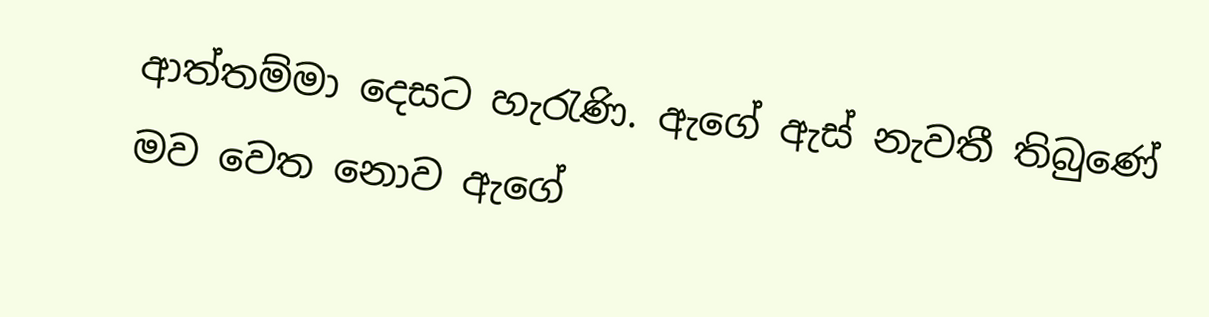ආත්තම්මා දෙසට හැරැණි. ඇගේ ඇස් නැවතී තිබුණේ මව වෙත නොව ඇගේ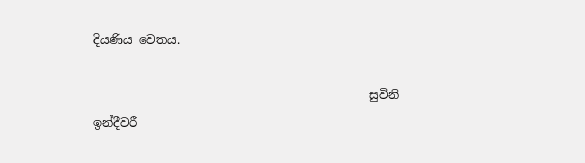දියණිය වෙතය.

                                              සුවිනි ඉන්දීවරී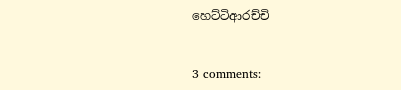හෙට්ටිආරච්චි


3 comments: